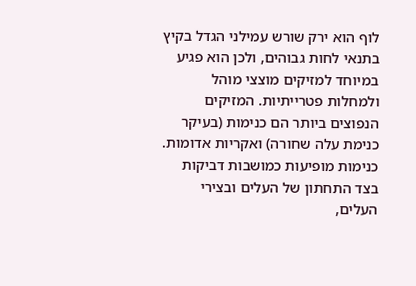לוף הוא ירק שורש עמילני הגדל בקיץ בתנאי לחות גבוהים, ולכן הוא פגיע במיוחד למזיקים מוצצי מוהל ולמחלות פטרייתיות. המזיקים הנפוצים ביותר הם כנימות (בעיקר כנימת עלה שחורה) ואקריות אדומות. כנימות מופיעות כמושבות דביקות בצד התחתון של העלים ובצירי העלים,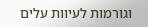וגורמות לעיוות עלים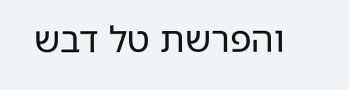והפרשת טל דבש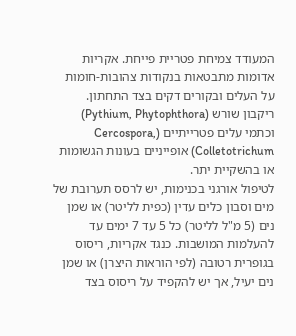המעודד צמיחת פטריית פייחת. אקריות אדומות מתבטאות בנקודות צהובות-חומות על העלים ובקורים דקים בצד התחתון. ריקבון שורש (Pythium, Phytophthora) וכתמי עלים פטרייתיים (Cercospora, Colletotrichum) אופייניים בעונות הגשומות או בהשקיית יתר.
לטיפול אורגני בכנימות, יש לרסס תערובת של מים וסבון כלים עדין (כפית לליטר) או שמן נים (5 מ"ל לליטר) כל 5 עד 7 ימים עד להעלמות המושבות. כנגד אקריות, ריסוס בגופרית רטובה (לפי הוראות היצרן) או שמן נים יעיל, אך יש להקפיד על ריסוס בצד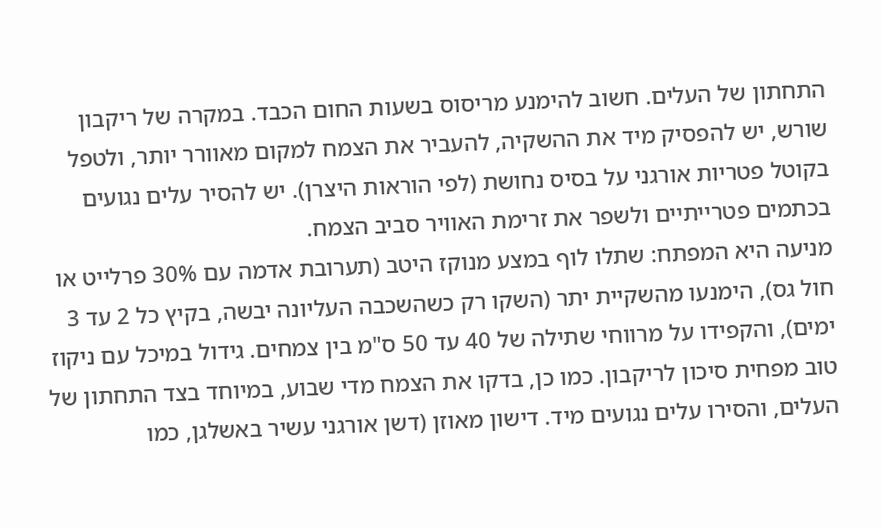התחתון של העלים. חשוב להימנע מריסוס בשעות החום הכבד. במקרה של ריקבון שורש, יש להפסיק מיד את ההשקיה, להעביר את הצמח למקום מאוורר יותר, ולטפל בקוטל פטריות אורגני על בסיס נחושת (לפי הוראות היצרן). יש להסיר עלים נגועים בכתמים פטרייתיים ולשפר את זרימת האוויר סביב הצמח.
מניעה היא המפתח: שתלו לוף במצע מנוקז היטב (תערובת אדמה עם 30% פרלייט או חול גס), הימנעו מהשקיית יתר (השקו רק כשהשכבה העליונה יבשה, בקיץ כל 2 עד 3 ימים), והקפידו על מרווחי שתילה של 40 עד 50 ס"מ בין צמחים. גידול במיכל עם ניקוז טוב מפחית סיכון לריקבון. כמו כן, בדקו את הצמח מדי שבוע, במיוחד בצד התחתון של העלים, והסירו עלים נגועים מיד. דישון מאוזן (דשן אורגני עשיר באשלגן, כמו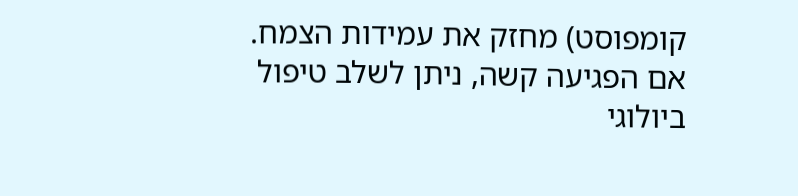קומפוסט) מחזק את עמידות הצמח.
אם הפגיעה קשה, ניתן לשלב טיפול ביולוגי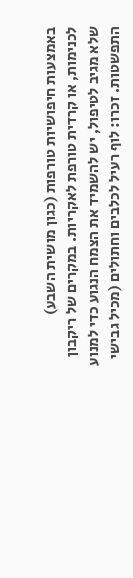באמצעות חיפושיות טורפות (כגון מושית השבע) לכנימות, או קרדית טורפת לאקריות. במקרים של ריקבון שלא מגיב לטיפול, יש להשמיד את הצמח הנגוע כדי למנוע התפשטות. זכרו: לוף רעיל לכלבים וחתולים (מכיל גבישי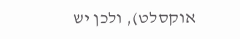אוקסלט), ולכן יש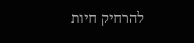להרחיק חיות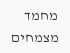מחמד מצמחים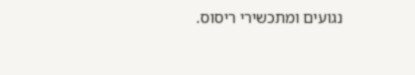נגועים ומתכשירי ריסוס.